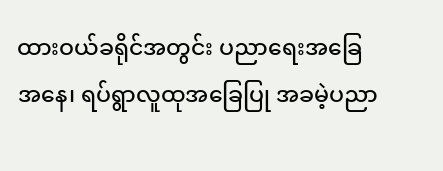ထားဝယ်ခရိုင်အတွင်း ပညာရေးအခြေအနေ၊ ရပ်ရွာလူထုအခြေပြု အခမဲ့ပညာ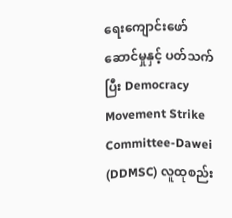ရေးကျောင်းဖော်ဆောင်မှုနှင့် ပတ်သက်ပြီး Democracy Movement Strike Committee-Dawei (DDMSC) လူထုစည်း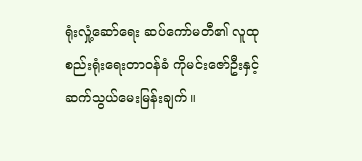ရုံးလှုံ့ဆော်ရေး ဆပ်ကော်မတီ၏ လူထုစည်းရုံးရေးတာဝန်ခံ ကိုမင်းဇော်ဦးနှင့် ဆက်သွယ်မေးမြန်းချက်။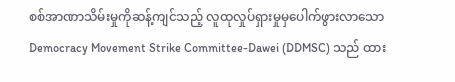စစ်အာဏာသိမ်းမှုကိုဆန့်ကျင်သည့် လူထုလှုပ်ရှားမှုမှပေါက်ဖွားလာသော Democracy Movement Strike Committee-Dawei (DDMSC) သည် ထား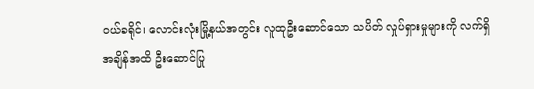ဝယ်ခရိုင်၊ လောင်းလုံးမြို့နယ်အတွင်း လူထုဦးဆောင်သော သပိတ် လှုပ်ရှားမှုများကို လက်ရှိအချိန်အထိ ဦးဆောင်ပြု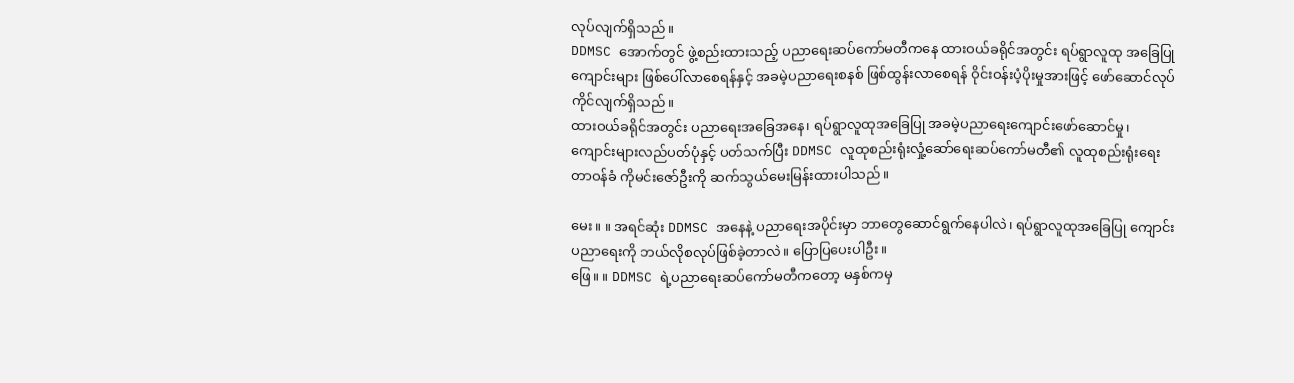လုပ်လျက်ရှိသည်။
DDMSC အောက်တွင် ဖွဲ့စည်းထားသည့် ပညာရေးဆပ်ကော်မတီကနေ ထားဝယ်ခရိုင်အတွင်း ရပ်ရွာလူထု အခြေပြုကျောင်းများ ဖြစ်ပေါ်လာစေရန်နှင့် အခမဲ့ပညာရေးစနစ် ဖြစ်ထွန်းလာစေရန် ဝိုင်းဝန်းပံ့ပိုးမှုအားဖြင့် ဖော်ဆောင်လုပ်ကိုင်လျက်ရှိသည်။
ထားဝယ်ခရိုင်အတွင်း ပညာရေးအခြေအနေ၊ ရပ်ရွာလူထုအခြေပြု အခမဲ့ပညာရေးကျောင်းဖော်ဆောင်မှု၊ ကျောင်းများလည်ပတ်ပုံနှင့် ပတ်သက်ပြီး DDMSC လူထုစည်းရုံးလှုံ့ဆော်ရေးဆပ်ကော်မတီ၏ လူထုစည်းရုံးရေး တာဝန်ခံ ကိုမင်းဇော်ဦးကို ဆက်သွယ်မေးမြန်းထားပါသည်။

မေး။ ။ အရင်ဆုံး DDMSC အနေနဲ့ ပညာရေးအပိုင်းမှာ ဘာတွေဆောင်ရွက်နေပါလဲ၊ ရပ်ရွာလူထုအခြေပြု ကျောင်းပညာရေးကို ဘယ်လိုစလုပ်ဖြစ်ခဲ့တာလဲ။ ပြောပြပေးပါဦး။
ဖြေ။ ။ DDMSC ရဲ့ပညာရေးဆပ်ကော်မတီကတော့ မနှစ်ကမှ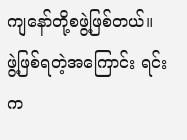ကျနော်တို့စဖွဲ့ဖြစ်တယ်။ ဖွဲ့ဖြစ်ရတဲ့အကြောင်း ရင်းက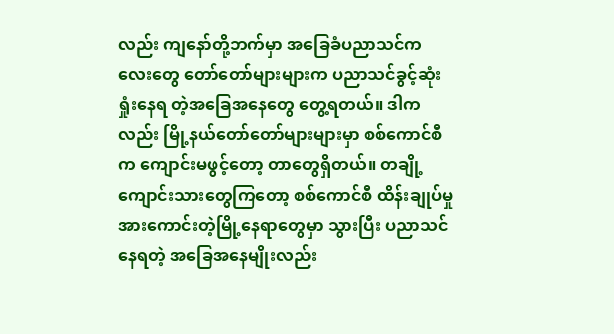လည်း ကျနော်တို့ဘက်မှာ အခြေခံပညာသင်ကလေးတွေ တော်တော်များများက ပညာသင်ခွင့်ဆုံးရှုံးနေရ တဲ့အခြေအနေတွေ တွေ့ရတယ်။ ဒါကလည်း မြို့နယ်တော်တော်များများမှာ စစ်ကောင်စီက ကျောင်းမဖွင့်တော့ တာတွေရှိတယ်။ တချို့ကျောင်းသားတွေကြတော့ စစ်ကောင်စီ ထိန်းချုပ်မှုအားကောင်းတဲ့မြို့နေရာတွေမှာ သွားပြီး ပညာသင်နေရတဲ့ အခြေအနေမျိုးလည်း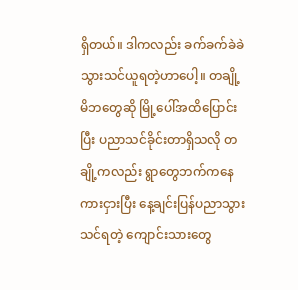ရှိတယ်။ ဒါကလည်း ခက်ခက်ခဲခဲသွားသင်ယူရတဲ့ဟာပေါ့။ တချို့ မိဘတွေဆို မြို့ပေါ်အထိပြောင်းပြီး ပညာသင်ခိုင်းတာရှိသလို တချို့ကလည်း ရွာတွေဘက်ကနေကားငှားပြီး နေ့ချင်းပြန်ပညာသွားသင်ရတဲ့ ကျောင်းသားတွေ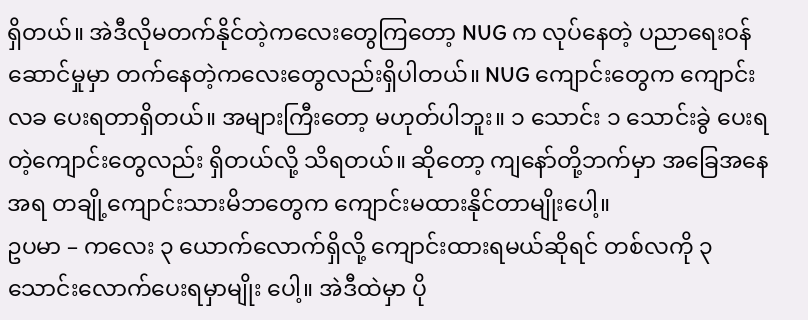ရှိတယ်။ အဲဒီလိုမတက်နိုင်တဲ့ကလေးတွေကြတော့ NUG က လုပ်နေတဲ့ ပညာရေးဝန်ဆောင်မှုမှာ တက်နေတဲ့ကလေးတွေလည်းရှိပါတယ်။ NUG ကျောင်းတွေက ကျောင်းလခ ပေးရတာရှိတယ်။ အများကြီးတော့ မဟုတ်ပါဘူး။ ၁ သောင်း ၁ သောင်းခွဲ ပေးရတဲ့ကျောင်းတွေလည်း ရှိတယ်လို့ သိရတယ်။ ဆိုတော့ ကျနော်တို့ဘက်မှာ အခြေအနေအရ တချို့ကျောင်းသားမိဘတွေက ကျောင်းမထားနိုင်တာမျိုးပေါ့။
ဥပမာ – ကလေး ၃ ယောက်လောက်ရှိလို့ ကျောင်းထားရမယ်ဆိုရင် တစ်လကို ၃ သောင်းလောက်ပေးရမှာမျိုး ပေါ့။ အဲဒီထဲမှာ ပို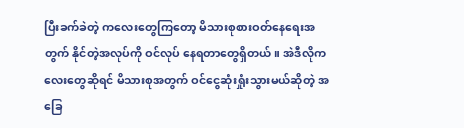ပြီးခက်ခဲတဲ့ ကလေးတွေကြတော့ မိသားစုစားဝတ်နေရေးအတွက် နိုင်တဲ့အလုပ်ကို ဝင်လုပ် နေရတာတွေရှိတယ်။ အဲဒီလိုကလေးတွေဆိုရင် မိသားစုအတွက် ဝင်ငွေဆုံးရှုံးသွားမယ်ဆိုတဲ့ အခြေ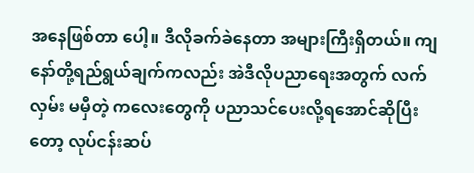အနေဖြစ်တာ ပေါ့။ ဒီလိုခက်ခဲနေတာ အများကြီးရှိတယ်။ ကျနော်တို့ရည်ရွယ်ချက်ကလည်း အဲဒီလိုပညာရေးအတွက် လက်လှမ်း မမှီတဲ့ ကလေးတွေကို ပညာသင်ပေးလို့ရအောင်ဆိုပြီးတော့ လုပ်ငန်းဆပ်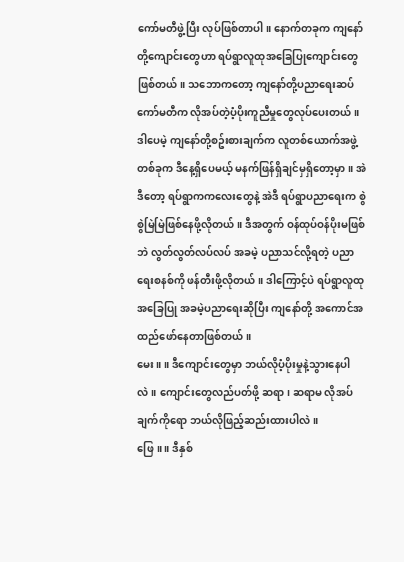ကော်မတီဖွဲ့ပြီး လုပ်ဖြစ်တာပါ။ နောက်တခုက ကျနော်တို့ကျောင်းတွေဟာ ရပ်ရွာလူထုအခြေပြုကျောင်းတွေဖြစ်တယ်။ သဘောကတော့ ကျနော်တို့ပညာရေးဆပ်ကော်မတီက လိုအပ်တဲ့ပံ့ပိုးကူညီမှုတွေလုပ်ပေးတယ်။ ဒါပေမဲ့ ကျနော်တို့စဥ်းစားချက်က လူတစ်ယောက်အဖွဲ့တစ်ခုက ဒီနေ့ရှိပေမယ့် မနက်ဖြန်ရှိချင်မှရှိတော့မှာ။ အဲဒီတော့ ရပ်ရွာကကလေးတွေနဲ့ အဲဒီ ရပ်ရွာပညာရေးက စွဲစွဲမြဲမြဲဖြစ်နေဖို့လိုတယ်။ ဒီအတွက် ဝန်ထုပ်ဝန်ပိုးမဖြစ်ဘဲ လွတ်လွတ်လပ်လပ် အခမဲ့ ပညာသင်လို့ရတဲ့ ပညာရေးစနစ်ကို ဖန်တီးဖို့လိုတယ်။ ဒါကြောင့်ပဲ ရပ်ရွာလူထုအခြေပြု အခမဲ့ပညာရေးဆိုပြီး ကျနော်တို့ အကောင်အထည်ဖော်နေတာဖြစ်တယ်။
မေး။ ။ ဒီကျောင်းတွေမှာ ဘယ်လိုပံ့ပိုးမှုနဲ့သွားနေပါလဲ။ ကျောင်းတွေလည်ပတ်ဖို့ ဆရာ၊ ဆရာမ လိုအပ်ချက်ကိုရော ဘယ်လိုဖြည့်ဆည်းထားပါလဲ။
ဖြေ။ ။ ဒီနှစ်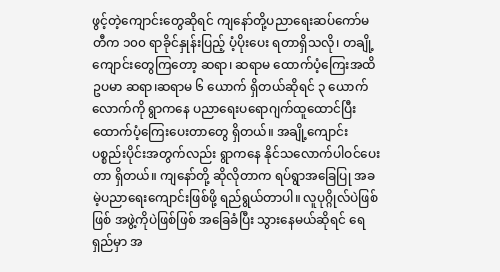ဖွင့်တဲ့ကျောင်းတွေဆိုရင် ကျနော်တို့ပညာရေးဆပ်ကော်မတီက ၁၀၀ ရာခိုင်နှုန်းပြည့် ပံ့ပိုးပေး ရတာရှိသလို၊ တချို့ကျောင်းတွေကြတော့ ဆရာ၊ ဆရာမ ထောက်ပံ့ကြေးအထိ ဥပမာ ဆရာ၊ဆရာမ ၆ ယောက် ရှိတယ်ဆိုရင် ၃ ယောက်လောက်ကို ရွာကနေ ပညာရေးပရောဂျက်ထူထောင်ပြီး ထောက်ပံ့ကြေးပေးတာတွေ ရှိတယ်။ အချို့ကျောင်းပစ္စည်းပိုင်းအတွက်လည်း ရွာကနေ နိုင်သလောက်ပါဝင်ပေးတာ ရှိတယ်။ ကျနော်တို့ ဆိုလိုတာက ရပ်ရွာအခြေပြု အခမဲ့ပညာရေးကျောင်းဖြစ်ဖို့ ရည်ရွယ်တာပါ။ လူပုဂ္ဂိုလ်ပဲဖြစ်ဖြစ် အဖွဲ့ကိုပဲဖြစ်ဖြစ် အခြေခံပြီး သွားနေမယ်ဆိုရင် ရေရှည်မှာ အ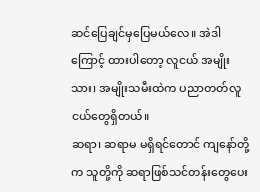ဆင်ပြေချင်မှပြေမယ်လေ။ အဲဒါကြောင့် ထားပါတော့ လူငယ် အမျိုးသား၊ အမျိုးသမီးထဲက ပညာတတ်လူငယ်တွေရှိတယ်။
ဆရာ၊ ဆရာမ မရှိရင်တောင် ကျနော်တို့က သူတို့ကို ဆရာဖြစ်သင်တန်းတွေပေး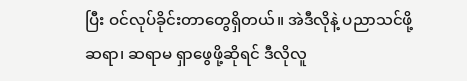ပြီး ဝင်လုပ်ခိုင်းတာတွေရှိတယ်။ အဲဒီလိုနဲ့ ပညာသင်ဖို့ ဆရာ၊ ဆရာမ ရှာဖွေဖို့ဆိုရင် ဒီလိုလူ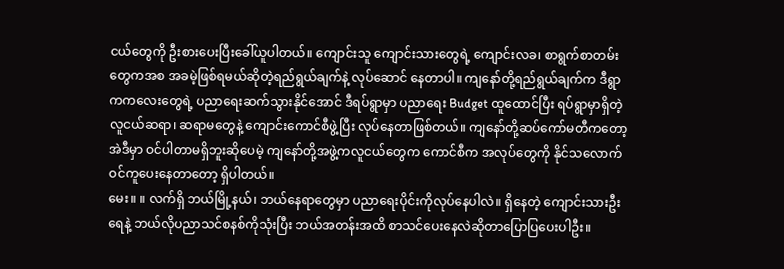ငယ်တွေကို ဦးစားပေးပြီးခေါ်ယူပါတယ်။ ကျောင်းသူ ကျောင်းသားတွေရဲ့ ကျောင်းလခ၊ စာရွက်စာတမ်းတွေကအစ အခမဲ့ဖြစ်ရမယ်ဆိုတဲ့ရည်ရွယ်ချက်နဲ့ လုပ်ဆောင် နေတာပါ။ ကျနော်တို့ရည်ရွယ်ချက်က ဒီရွာကကလေးတွေရဲ့ ပညာရေးဆက်သွားနိုင်အောင် ဒီရပ်ရွာမှာ ပညာရေး Budget ထူထောင်ပြီး ရပ်ရွာမှာရှိတဲ့ လူငယ်ဆရာ၊ ဆရာမတွေနဲ့ ကျောင်းကောင်စီဖွဲ့ပြီး လုပ်နေတာဖြစ်တယ်။ ကျနော်တို့ဆပ်ကော်မတီကတော့ အဲဒီမှာ ဝင်ပါတာမရှိဘူးဆိုပေမဲ့ ကျနော်တို့အဖွဲ့ကလူငယ်တွေက ကောင်စီက အလုပ်တွေကို နိုင်သလောက်ဝင်ကူပေးနေတာတော့ ရှိပါတယ်။
မေး။ ။ လက်ရှိ ဘယ်မြို့နယ်၊ ဘယ်နေရာတွေမှာ ပညာရေးပိုင်းကိုလုပ်နေပါလဲ။ ရှိနေတဲ့ ကျောင်းသားဦးရေနဲ့ ဘယ်လိုပညာသင်စနစ်ကိုသုံးပြီး ဘယ်အတန်းအထိ စာသင်ပေးနေလဲဆိုတာပြောပြပေးပါဦး။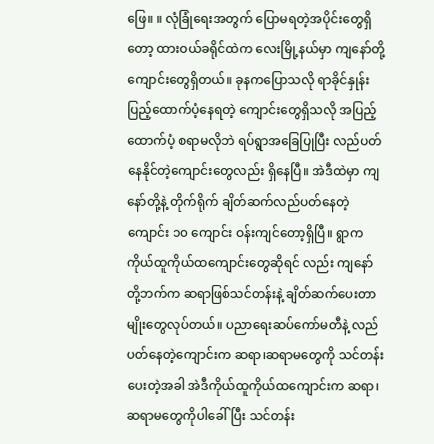ဖြေ။ ။ လုံခြုံရေးအတွက် ပြောမရတဲ့အပိုင်းတွေရှိတော့ ထားဝယ်ခရိုင်ထဲက လေးမြို့နယ်မှာ ကျနော်တို့ ကျောင်းတွေရှိတယ်။ ခုနကပြောသလို ရာခိုင်နှုန်းပြည့်ထောက်ပံ့နေရတဲ့ ကျောင်းတွေရှိသလို အပြည့် ထောက်ပံ့ စရာမလိုဘဲ ရပ်ရွာအခြေပြုပြီး လည်ပတ်နေနိုင်တဲ့ကျောင်းတွေလည်း ရှိနေပြီ။ အဲဒီထဲမှာ ကျနော်တို့နဲ့ တိုက်ရိုက် ချိတ်ဆက်လည်ပတ်နေတဲ့ကျောင်း ၁၀ ကျောင်း ဝန်းကျင်တော့ရှိပြီ။ ရွာက ကိုယ်ထူကိုယ်ထကျောင်းတွေဆိုရင် လည်း ကျနော်တို့ဘက်က ဆရာဖြစ်သင်တန်းနဲ့ ချိတ်ဆက်ပေးတာမျိုးတွေလုပ်တယ်။ ပညာရေးဆပ်ကော်မတီနဲ့ လည်ပတ်နေတဲ့ကျောင်းက ဆရာ၊ဆရာမတွေကို သင်တန်းပေးတဲ့အခါ အဲဒီကိုယ်ထူကိုယ်ထကျောင်းက ဆရာ၊ ဆရာမတွေကိုပါခေါ်ပြီး သင်တန်း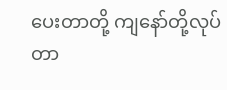ပေးတာတို့ ကျနော်တို့လုပ်တာ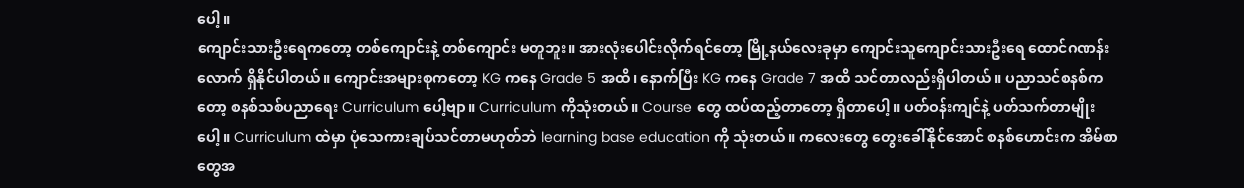ပေါ့။
ကျောင်းသားဦးရေကတော့ တစ်ကျောင်းနဲ့ တစ်ကျောင်း မတူဘူး။ အားလုံးပေါင်းလိုက်ရင်တော့ မြို့နယ်လေးခုမှာ ကျောင်းသူကျောင်းသားဦးရေ ထောင်ဂဏန်းလောက် ရှိနိုင်ပါတယ်။ ကျောင်းအများစုကတော့ KG ကနေ Grade 5 အထိ၊ နောက်ပြီး KG ကနေ Grade 7 အထိ သင်တာလည်းရှိပါတယ်။ ပညာသင်စနစ်ကတော့ စနစ်သစ်ပညာရေး Curriculum ပေါ့ဗျာ။ Curriculum ကိုသုံးတယ်။ Course တွေ ထပ်ထည့်တာတော့ ရှိတာပေါ့။ ပတ်ဝန်းကျင်နဲ့ ပတ်သက်တာမျိုးပေါ့။ Curriculum ထဲမှာ ပုံသေကားချပ်သင်တာမဟုတ်ဘဲ learning base education ကို သုံးတယ်။ ကလေးတွေ တွေးခေါ်နိုင်အောင် စနစ်ဟောင်းက အိမ်စာတွေအ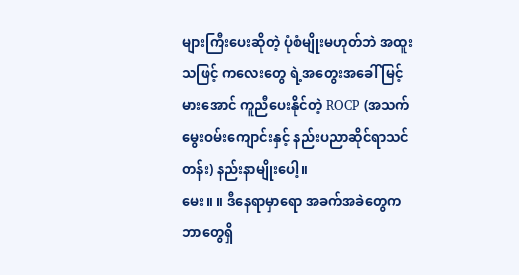များကြီးပေးဆိုတဲ့ ပုံစံမျိုးမဟုတ်ဘဲ အထူးသဖြင့် ကလေးတွေ ရဲ့အတွေးအခေါ် မြင့်မားအောင် ကူညီပေးနိုင်တဲ့ ROCP (အသက်မွေးဝမ်းကျောင်းနှင့် နည်းပညာဆိုင်ရာသင်တန်း) နည်းနာမျိုးပေါ့။
မေး။ ။ ဒီနေရာမှာရော အခက်အခဲတွေက ဘာတွေရှိ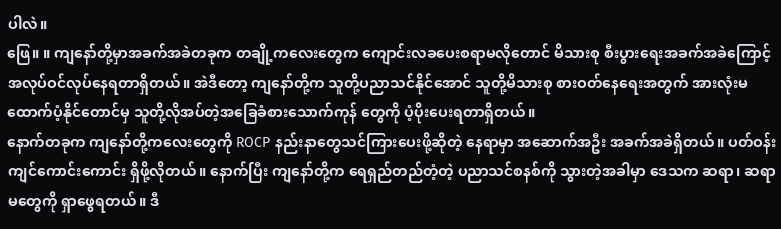ပါလဲ။
ဖြေ။ ။ ကျနော်တို့မှာအခက်အခဲတခုက တချို့ကလေးတွေက ကျောင်းလခပေးစရာမလိုတောင် မိသားစု စီးပွားရေးအခက်အခဲကြောင့် အလုပ်ဝင်လုပ်နေရတာရှိတယ်။ အဲဒီတော့ ကျနော်တို့က သူတို့ပညာသင်နိုင်အောင် သူတို့မိသားစု စားဝတ်နေရေးအတွက် အားလုံးမထောက်ပံ့နိုင်တောင်မှ သူတို့လိုအပ်တဲ့အခြေခံစားသောက်ကုန် တွေကို ပံ့ပိုးပေးရတာရှိတယ်။
နောက်တခုက ကျနော်တို့ကလေးတွေကို ROCP နည်းနာတွေသင်ကြားပေးဖို့ဆိုတဲ့ နေရာမှာ အဆောက်အဦး အခက်အခဲရှိတယ်။ ပတ်ဝန်းကျင်ကောင်းကောင်း ရှိဖို့လိုတယ်။ နောက်ပြီး ကျနော်တို့က ရေရှည်တည်တံ့တဲ့ ပညာသင်စနစ်ကို သွားတဲ့အခါမှာ ဒေသက ဆရာ၊ ဆရာမတွေကို ရှာဖွေရတယ်။ ဒီ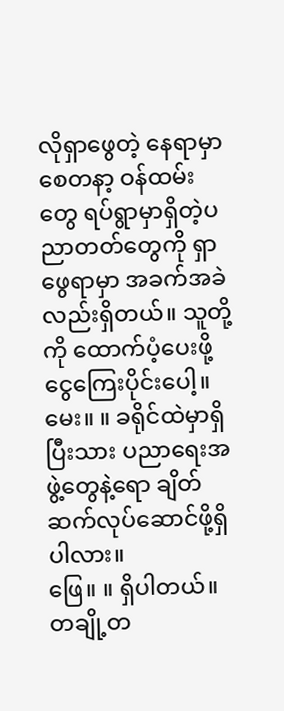လိုရှာဖွေတဲ့ နေရာမှာ စေတနာ့ ဝန်ထမ်းတွေ ရပ်ရွာမှာရှိတဲ့ပညာတတ်တွေကို ရှာဖွေရာမှာ အခက်အခဲလည်းရှိတယ်။ သူတို့ကို ထောက်ပံ့ပေးဖို့ ငွေကြေးပိုင်းပေါ့။
မေး။ ။ ခရိုင်ထဲမှာရှိပြီးသား ပညာရေးအဖွဲ့တွေနဲ့ရော ချိတ်ဆက်လုပ်ဆောင်ဖို့ရှိပါလား။
ဖြေ။ ။ ရှိပါတယ်။ တချို့တ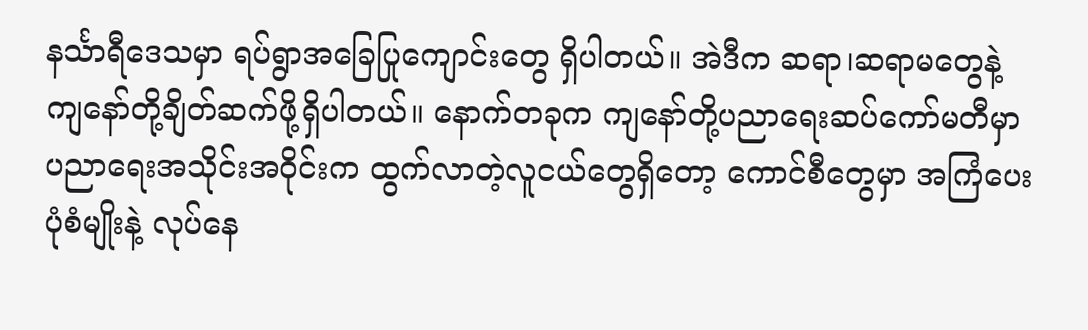နင်္သာရီဒေသမှာ ရပ်ရွာအခြေပြုကျောင်းတွေ ရှိပါတယ်။ အဲဒီက ဆရာ၊ဆရာမတွေနဲ့ ကျနော်တို့ချိတ်ဆက်ဖို့ရှိပါတယ်။ နောက်တခုက ကျနော်တို့ပညာရေးဆပ်ကော်မတီမှာ ပညာရေးအသိုင်းအဝိုင်းက ထွက်လာတဲ့လူငယ်တွေရှိတော့ ကောင်စီတွေမှာ အကြံပေးပုံစံမျိုးနဲ့ လုပ်နေ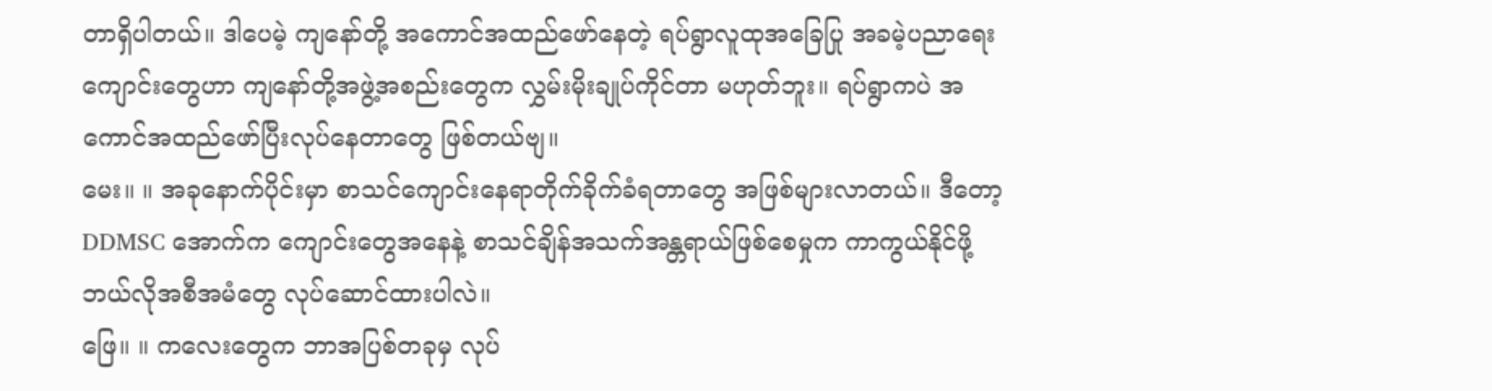တာရှိပါတယ်။ ဒါပေမဲ့ ကျနော်တို့ အကောင်အထည်ဖော်နေတဲ့ ရပ်ရွာလူထုအခြေပြု အခမဲ့ပညာရေးကျောင်းတွေဟာ ကျနော်တို့အဖွဲ့အစည်းတွေက လွှမ်းမိုးချုပ်ကိုင်တာ မဟုတ်ဘူး။ ရပ်ရွာကပဲ အကောင်အထည်ဖော်ပြီးလုပ်နေတာတွေ ဖြစ်တယ်ဗျ။
မေး။ ။ အခုနောက်ပိုင်းမှာ စာသင်ကျောင်းနေရာတိုက်ခိုက်ခံရတာတွေ အဖြစ်များလာတယ်။ ဒီတော့ DDMSC အောက်က ကျောင်းတွေအနေနဲ့ စာသင်ချိန်အသက်အန္တရာယ်ဖြစ်စေမှုက ကာကွယ်နိုင်ဖို့ ဘယ်လိုအစီအမံတွေ လုပ်ဆောင်ထားပါလဲ။
ဖြေ။ ။ ကလေးတွေက ဘာအပြစ်တခုမှ လုပ်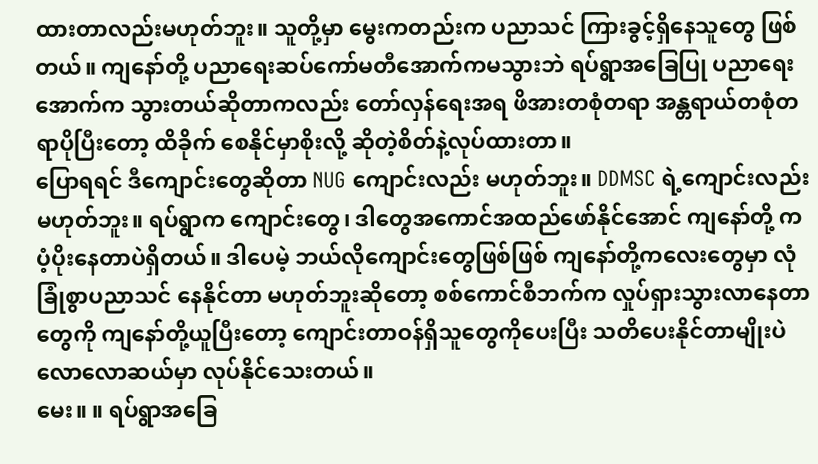ထားတာလည်းမဟုတ်ဘူး။ သူတို့မှာ မွေးကတည်းက ပညာသင် ကြားခွင့်ရှိနေသူတွေ ဖြစ်တယ်။ ကျနော်တို့ ပညာရေးဆပ်ကော်မတီအောက်ကမသွားဘဲ ရပ်ရွာအခြေပြု ပညာရေး အောက်က သွားတယ်ဆိုတာကလည်း တော်လှန်ရေးအရ ဖိအားတစုံတရာ အန္တရာယ်တစုံတရာပိုပြီးတော့ ထိခိုက် စေနိုင်မှာစိုးလို့ ဆိုတဲ့စိတ်နဲ့လုပ်ထားတာ။
ပြောရရင် ဒီကျောင်းတွေဆိုတာ NUG ကျောင်းလည်း မဟုတ်ဘူး။ DDMSC ရဲ့ကျောင်းလည်း မဟုတ်ဘူး။ ရပ်ရွာက ကျောင်းတွေ၊ ဒါတွေအကောင်အထည်ဖော်နိုင်အောင် ကျနော်တို့ က ပံ့ပိုးနေတာပဲရှိတယ်။ ဒါပေမဲ့ ဘယ်လိုကျောင်းတွေဖြစ်ဖြစ် ကျနော်တို့ကလေးတွေမှာ လုံခြုံစွာပညာသင် နေနိုင်တာ မဟုတ်ဘူးဆိုတော့ စစ်ကောင်စီဘက်က လှုပ်ရှားသွားလာနေတာတွေကို ကျနော်တို့ယူပြီးတော့ ကျောင်းတာဝန်ရှိသူတွေကိုပေးပြီး သတိပေးနိုင်တာမျိုးပဲ လောလောဆယ်မှာ လုပ်နိုင်သေးတယ်။
မေး။ ။ ရပ်ရွာအခြေ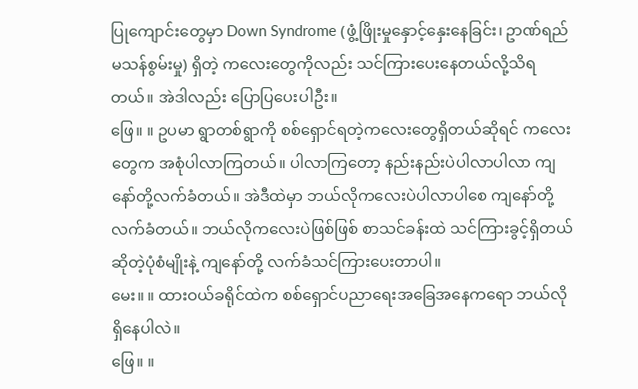ပြုကျောင်းတွေမှာ Down Syndrome (ဖွံ့ဖြိုးမှုနှောင့်နှေးနေခြင်း၊ ဥာဏ်ရည်မသန်စွမ်းမှု) ရှိတဲ့ ကလေးတွေကိုလည်း သင်ကြားပေးနေတယ်လို့သိရတယ်။ အဲဒါလည်း ပြောပြပေးပါဦး။
ဖြေ။ ။ ဥပမာ ရွာတစ်ရွာကို စစ်ရှောင်ရတဲ့ကလေးတွေရှိတယ်ဆိုရင် ကလေးတွေက အစုံပါလာကြတယ်။ ပါလာကြတော့ နည်းနည်းပဲပါလာပါလာ ကျနော်တို့လက်ခံတယ်။ အဲဒီထဲမှာ ဘယ်လိုကလေးပဲပါလာပါစေ ကျနော်တို့လက်ခံတယ်။ ဘယ်လိုကလေးပဲဖြစ်ဖြစ် စာသင်ခန်းထဲ သင်ကြားခွင့်ရှိတယ်ဆိုတဲ့ပုံစံမျိုးနဲ့ ကျနော်တို့ လက်ခံသင်ကြားပေးတာပါ။
မေး။ ။ ထားဝယ်ခရိုင်ထဲက စစ်ရှောင်ပညာရေးအခြေအနေကရော ဘယ်လိုရှိနေပါလဲ။
ဖြေ။ ။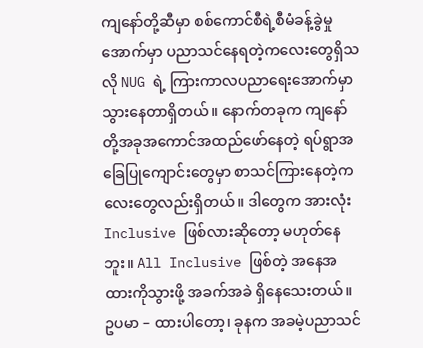ကျနော်တို့ဆီမှာ စစ်ကောင်စီရဲ့စီမံခန့်ခွဲမှုအောက်မှာ ပညာသင်နေရတဲ့ကလေးတွေရှိသလို NUG ရဲ့ ကြားကာလပညာရေးအောက်မှာ သွားနေတာရှိတယ်။ နောက်တခုက ကျနော်တို့အခုအကောင်အထည်ဖော်နေတဲ့ ရပ်ရွာအခြေပြုကျောင်းတွေမှာ စာသင်ကြားနေတဲ့ကလေးတွေလည်းရှိတယ်။ ဒါတွေက အားလုံး Inclusive ဖြစ်လားဆိုတော့ မဟုတ်နေဘူး။ All Inclusive ဖြစ်တဲ့ အနေအထားကိုသွားဖို့ အခက်အခဲ ရှိနေသေးတယ်။
ဥပမာ – ထားပါတော့၊ ခုနက အခမဲ့ပညာသင်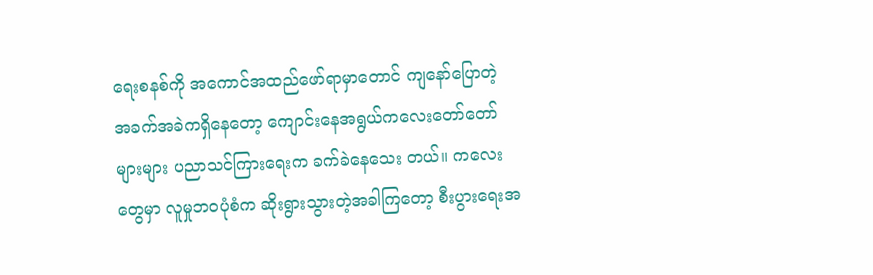ရေးစနစ်ကို အကောင်အထည်ဖော်ရာမှာတောင် ကျနော်ပြောတဲ့ အခက်အခဲကရှိနေတော့ ကျောင်းနေအရွယ်ကလေးတော်တော်များများ ပညာသင်ကြားရေးက ခက်ခဲနေသေး တယ်။ ကလေးတွေမှာ လူမှုဘဝပုံစံက ဆိုးရွားသွားတဲ့အခါကြတော့ စီးပွားရေးအ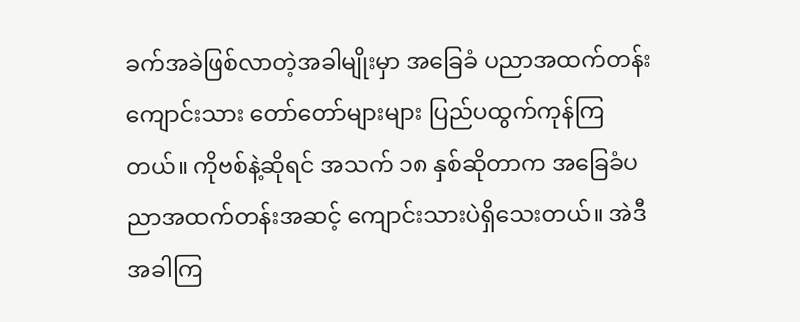ခက်အခဲဖြစ်လာတဲ့အခါမျိုးမှာ အခြေခံ ပညာအထက်တန်းကျောင်းသား တော်တော်များများ ပြည်ပထွက်ကုန်ကြတယ်။ ကိုဗစ်နဲ့ဆိုရင် အသက် ၁၈ နှစ်ဆိုတာက အခြေခံပညာအထက်တန်းအဆင့် ကျောင်းသားပဲရှိသေးတယ်။ အဲဒီအခါကြ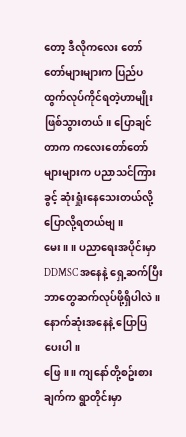တော့ ဒီလိုကလေး တော်တော်များများက ပြည်ပထွက်လုပ်ကိုင်ရတဲ့ဟာမျိုး ဖြစ်သွားတယ်။ ပြောချင်တာက ကလေးတော်တော် များများက ပညာသင်ကြားခွင့် ဆုံးရှုံးနေသေးတယ်လို့ ပြောလို့ရတယ်ဗျ။
မေး။ ။ ပညာရေးအပိုင်းမှာ DDMSC အနေနဲ့ ရှေ့ဆက်ပြီး ဘာတွေဆက်လုပ်ဖို့ရှိပါလဲ။ နောက်ဆုံးအနေနဲ့ ပြောပြပေးပါ။
ဖြေ။ ။ ကျနော်တို့စဥ်းစားချက်က ရွာတိုင်းမှာ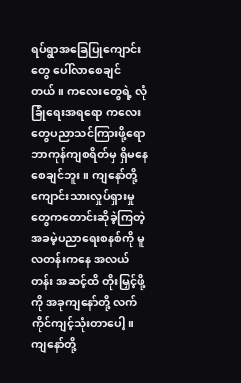ရပ်ရွာအခြေပြုကျောင်းတွေ ပေါ်လာစေချင်တယ်။ ကလေးတွေရဲ့ လုံခြုံရေးအရရော ကလေးတွေပညာသင်ကြားဖို့ရော ဘာကုန်ကျစရိတ်မှ ရှိမနေစေချင်ဘူး။ ကျနော်တို့ကျောင်းသားလှုပ်ရှားမှုတွေကတောင်းဆိုခဲ့ကြတဲ့ အခမဲ့ပညာရေးစနစ်ကို မူလတန်းကနေ အလယ်တန်း အဆင့်ထိ တိုးမြှင့်ဖို့ကို အခုကျနော်တို့ လက်ကိုင်ကျင့်သုံးတာပေါ့။ ကျနော်တို့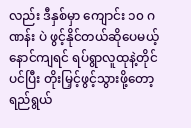လည်း ဒီနှစ်မှာ ကျောင်း ၁၀ ဂဏန်း ပဲ ဖွင့်နိုင်တယ်ဆိုပေမယ့် နောင်ကျရင် ရပ်ရွာလူထုနဲ့တိုင်ပင်ပြီး တိုးမြှင့်ဖွင့်သွားဖို့တော့ ရည်ရွယ်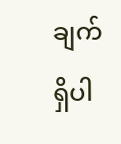ချက်ရှိပါ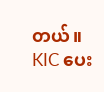တယ်။
KIC ပေး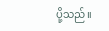ပို့သည်။